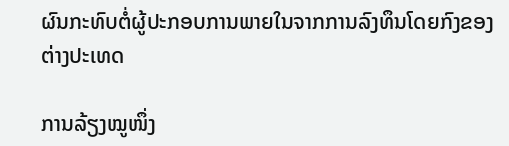ຜົນກະທົບຕໍ່ຜູ້ປະກອບການພາຍໃນຈາກການລົງທຶນໂດຍກົງຂອງຕ່າງປະເທດ

ການລ້ຽງໝູໜຶ່ງ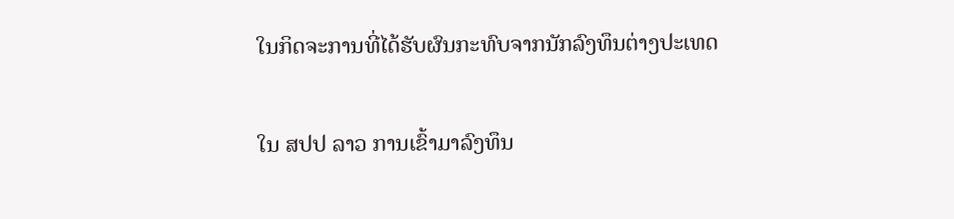ໃນກິດຈະການທີ່ໄດ້ຮັບຜົນກະທົບຈາກນັກລົງທຶນຕ່າງປະເທດ

ໃນ ສປປ ລາວ ການເຂົ້າມາລົງທຶນ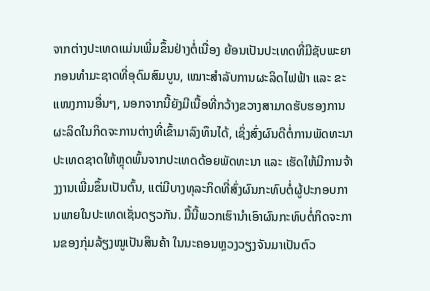ຈາກຕ່າງປະເທດແມ່ນເພີ່ມຂຶ້ນຢ່າງຕໍ່ເນື່ອງ ຍ້ອນເປັນປະເທດທີ່ມີຊັບພະຍາກອນທຳມະຊາດທີ່ອຸດົມສົມບູນ, ເໝາະສຳລັບການຜະລິດໄຟຟ້າ ແລະ ຂະແໜງການອື່ນໆ, ນອກຈາກນີ້ຍັງມີເນື້ອທີ່ກວ້າງຂວາງສາມາດຮັບຮອງການຜະລິດໃນກິດຈະການຕ່າງທີ່ເຂົ້າມາລົງທຶນໄດ້, ເຊິ່ງສົ່ງຜົນດີຕໍ່ການພັດທະນາປະເທດຊາດໃຫ້ຫຼຸດພົ້ນຈາກປະເທດດ້ອຍພັດທະນາ ແລະ ເຮັດໃຫ້ມີການຈ້າງງານເພີ່ມຂຶ້ນເປັນຕົ້ນ, ແຕ່ມີບາງທຸລະກິດທີ່ສົ່ງຜົນກະທົບຕໍ່ຜູ້ປະກອບການພາຍໃນປະເທດເຊັ່ນດຽວກັນ. ມື້ນີ້ພວກເຮົານຳເອົາຜົນກະທົບຕໍ່ກິດຈະການຂອງກຸ່ມລ້ຽງໝູເປັນສິນຄ້າ ໃນນະຄອນຫຼວງວຽງຈັນມາເປັນຕົວ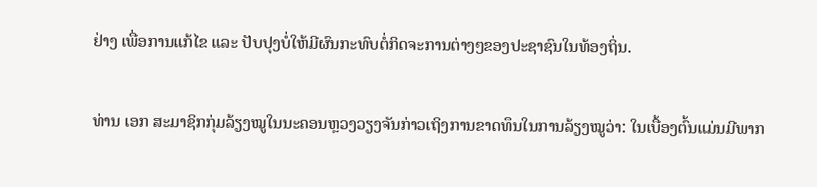ຢ່າງ ເພື່ອການແກ້ໄຂ ແລະ ປັບປຸງບໍ່ໃຫ້ມີຜົນກະທົບຕໍ່ກິດຈະການຕ່າງໆຂອງປະຊາຊົນໃນທ້ອງຖິ່ນ.

ທ່ານ ເອກ ສະມາຊິກກຸ່ມລ້ຽງໝູໃນນະຄອນຫຼວງວຽງຈັນກ່າວເຖິງການຂາດທຶນໃນການລ້ຽງໝູວ່າ: ໃນເບື້ອງຕົ້ນແມ່ນມີພາກ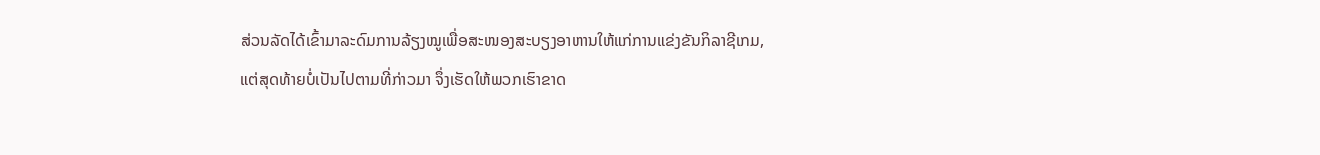ສ່ວນລັດໄດ້ເຂົ້າມາລະດົມການລ້ຽງໝູເພື່ອສະໜອງສະບຽງອາຫານໃຫ້ແກ່ການແຂ່ງຂັນກິລາຊີເກມ, ແຕ່ສຸດທ້າຍບໍ່ເປັນໄປຕາມທີ່ກ່າວມາ ຈຶ່ງເຮັດໃຫ້ພວກເຮົາຂາດ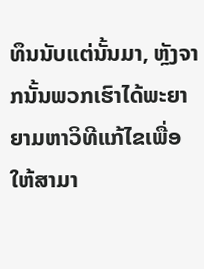ທຶນນັບແຕ່ນັ້ນມາ, ຫຼັງຈາກນັ້ນພວກເຮົາໄດ້ພະຍາຍາມຫາວິທີແກ້ໄຂເພື່ອໃຫ້ສາມາ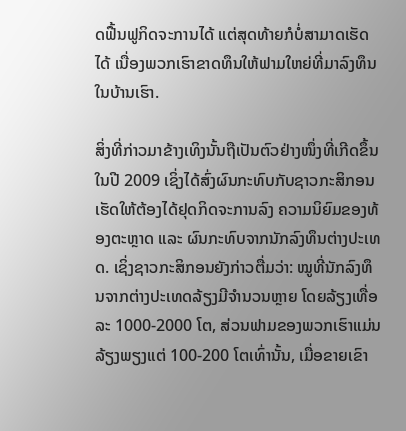ດຟື້ນຟູກິດຈະການໄດ້ ແຕ່ສຸດທ້າຍກໍບໍ່ສາມາດເຮັດໄດ້ ເນື່ອງພວກເຮົາຂາດທຶນໃຫ້ຟາມໃຫຍ່ທີ່ມາລົງທຶນໃນບ້ານເຮົາ.

ສິ່ງທີ່ກ່າວມາຂ້າງເທິງນັ້ນຖືເປັນຕົວຢ່າງໜຶ່ງທີ່ເກີດຂຶ້ນໃນປີ 2009 ເຊິ່ງໄດ້ສົ່ງຜົນກະທົບກັບຊາວກະສິກອນ ເຮັດໃຫ້ຕ້ອງໄດ້ຢຸດກິດຈະການລົງ ຄວາມນິຍົມຂອງທ້ອງຕະຫຼາດ ແລະ ຜົນກະທົບຈາກນັກລົງທຶນຕ່າງປະເທດ. ເຊິ່ງຊາວກະສິກອນຍັງກ່າວຕື່ມວ່າ: ໝູທີ່ນັກລົງທຶນຈາກຕ່າງປະເທດລ້ຽງມີຈຳນວນຫຼາຍ ໂດຍລ້ຽງເທື່ອລະ 1000-2000 ໂຕ, ສ່ວນຟາມຂອງພວກເຮົາແມ່ນລ້ຽງພຽງແຕ່ 100-200 ໂຕເທົ່ານັ້ນ, ເມື່ອຂາຍເຂົາ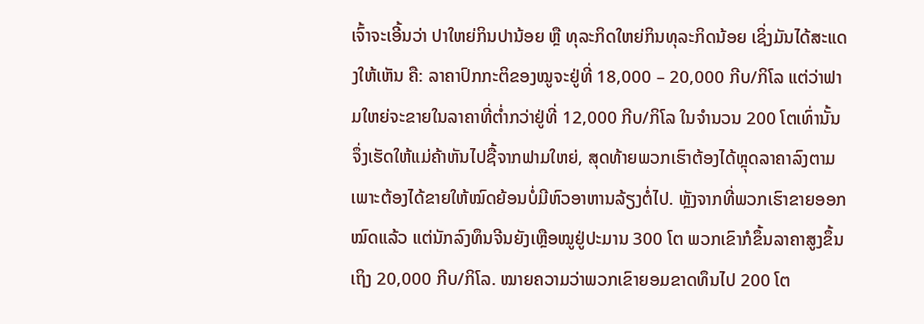ເຈົ້າຈະເອີ້ນວ່າ ປາໃຫຍ່ກິນປານ້ອຍ ຫຼື ທຸລະກິດໃຫຍ່ກິນທຸລະກິດນ້ອຍ ເຊິ່ງມັນໄດ້ສະແດງໃຫ້ເຫັນ ຄື: ລາຄາປົກກະຕິຂອງໝູຈະຢູ່ທີ່ 18,000 – 20,000 ກີບ/ກິໂລ ແຕ່ວ່າຟາມໃຫຍ່ຈະຂາຍໃນລາຄາທີ່ຕ່ຳກວ່າຢູ່ທີ່ 12,000 ກີບ/ກິໂລ ໃນຈຳນວນ 200 ໂຕເທົ່ານັ້ນ ຈຶ່ງເຮັດໃຫ້ແມ່ຄ້າຫັນໄປຊື້ຈາກຟາມໃຫຍ່, ສຸດທ້າຍພວກເຮົາຕ້ອງໄດ້ຫຼຸດລາຄາລົງຕາມ ເພາະຕ້ອງໄດ້ຂາຍໃຫ້ໝົດຍ້ອນບໍ່ມີຫົວອາຫານລ້ຽງຕໍ່ໄປ. ຫຼັງຈາກທີ່ພວກເຮົາຂາຍອອກໝົດແລ້ວ ແຕ່ນັກລົງທຶນຈີນຍັງເຫຼືອໝູຢູ່ປະມານ 300 ໂຕ ພວກເຂົາກໍຂຶ້ນລາຄາສູງຂຶ້ນເຖິງ 20,000 ກີບ/ກິໂລ. ໝາຍຄວາມວ່າພວກເຂົາຍອມຂາດທຶນໄປ 200 ໂຕ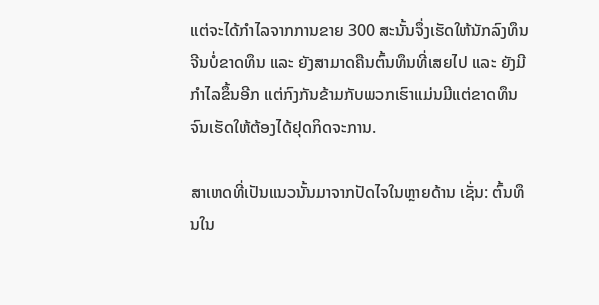ແຕ່ຈະໄດ້ກຳໄລຈາກການຂາຍ 300 ສະນັ້ນຈຶ່ງເຮັດໃຫ້ນັກລົງທຶນຈີນບໍ່ຂາດທຶນ ແລະ ຍັງສາມາດຄືນຕົ້ນທຶນທີ່ເສຍໄປ ແລະ ຍັງມີກຳໄລຂຶ້ນອີກ ແຕ່ກົງກັນຂ້າມກັບພວກເຮົາແມ່ນມີແຕ່ຂາດທຶນຈົນເຮັດໃຫ້ຕ້ອງໄດ້ຢຸດກິດຈະການ.

ສາເຫດທີ່ເປັນແນວນັ້ນມາຈາກປັດໄຈໃນຫຼາຍດ້ານ ເຊັ່ນ: ຕົ້ນທຶນໃນ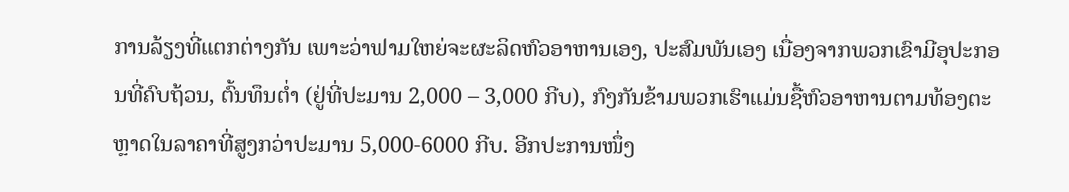ການລ້ຽງທີ່ແຕກຕ່າງກັນ ເພາະວ່າຟາມໃຫຍ່ຈະຜະລິດຫົວອາຫານເອງ, ປະສົມພັນເອງ ເນື່ອງຈາກພວກເຂົາມີອຸປະກອນທີ່ຄົບຖ້ວນ, ຕົ້ນທຶນຕ່ຳ (ຢູ່ທີ່ປະມານ 2,000 – 3,000 ກີບ), ກົງກັນຂ້າມພວກເຮົາແມ່ນຊື້ຫົວອາຫານຕາມທ້ອງຕະຫຼາດໃນລາຄາທີ່ສູງກວ່າປະມານ 5,000-6000 ກີບ. ອີກປະການໜຶ່ງ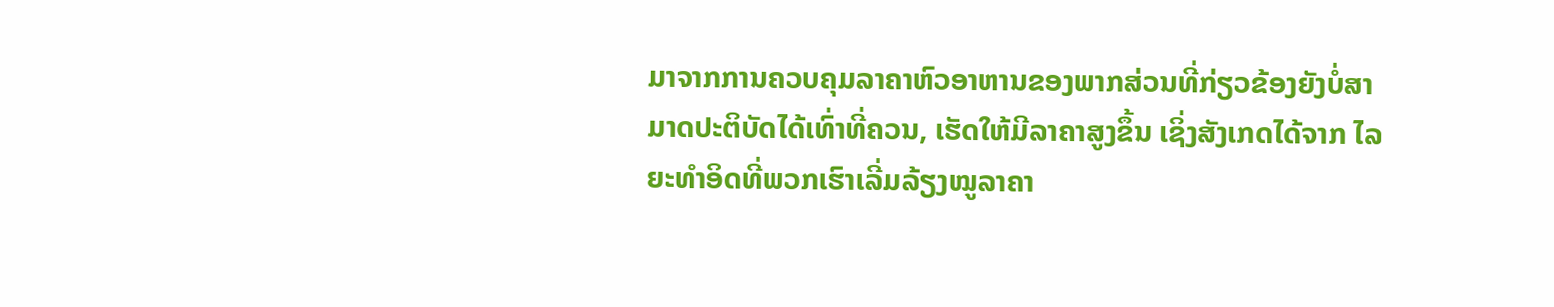ມາຈາກການຄວບຄຸມລາຄາຫົວອາຫານຂອງພາກສ່ວນທີ່ກ່ຽວຂ້ອງຍັງບໍ່ສາມາດປະຕິບັດໄດ້ເທົ່າທີ່ຄວນ, ເຮັດໃຫ້ມີລາຄາສູງຂຶ້ນ ເຊິ່ງສັງເກດໄດ້ຈາກ ໄລຍະທຳອິດທີ່ພວກເຮົາເລີ່ມລ້ຽງໝູລາຄາ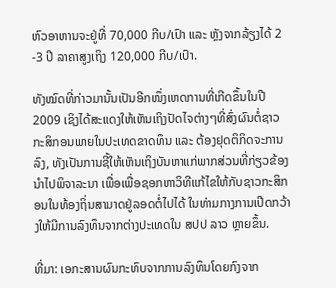ຫົວອາຫານຈະຢູ່ທີ່ 70,000 ກີບ/ເປົາ ແລະ ຫຼັງຈາກລ້ຽງໄດ້ 2 -3 ປີ ລາຄາສູງເຖິງ 120,000 ກີບ/ເປົາ.

ທັງໝົດທີ່ກ່າວມານັ້ນເປັນອີກໜຶ່ງເຫດການທີ່ເກີດຂຶ້ນໃນປີ 2009 ເຊິງໄດ້ສະແດງໃຫ້ເຫັນເຖິງປັດໄຈຕ່າງໆທີ່ສົ່ງຜົນຕໍ່ຊາວກະສິກອນພາຍໃນປະເທດຂາດທຶນ ແລະ ຕ້ອງຢຸດຕິກິດຈະການລົງ, ທັງເປັນການຊີ້ໃຫ້ເຫັນເຖິງບັນຫາແກ່ພາກສ່ວນທີ່ກ່ຽວຂ້ອງນຳໄປພິຈາລະນາ ເພື່ອເພື່ອຊອກຫາວິທີແກ້ໄຂໃຫ້ກັບຊາວກະສິກອນໃນທ້ອງຖິ່ນສາມາດຢູ່ລອດຕໍ່ໄປໄດ້ ໃນທ່າມກາງການເປີດກວ້າງໃຫ້ມີການລົງທຶນຈາກຕ່າງປະເທດໃນ ສປປ ລາວ ຫຼາຍຂຶ້ນ.

ທີ່ມາ: ເອກະສານຜົນກະທົບຈາກການລົງທຶນໂດຍກົງຈາກ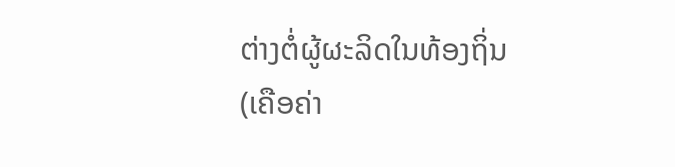ຕ່າງຕໍ່ຜູ້ຜະລິດໃນທ້ອງຖິ່ນ(ເຄືອຄ່າ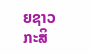ຍຊາວກະສິ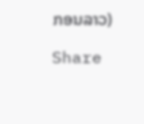ກອນລາວ)

Share